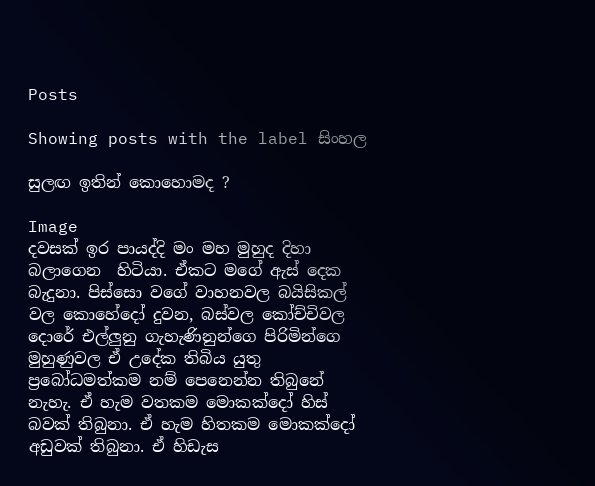Posts

Showing posts with the label සිංහල

සුලඟ ඉතින් කොහොමද ?

Image
දවසක් ඉර පායද්දි මං මහ මුහුද දිහා  බලාගෙන  හිටියා. ඒකට මගේ ඇස් දෙක බැදුනා. පිස්සො වගේ වාහනවල බයිසිකල් වල කොහේදෝ දුවන, බස්වල කෝච්චිවල දොරේ එල්ලුනු ගැහැණිනුන්ගෙ පිරිමින්ගෙ මුහුණුවල ඒ උදේක තිබිය යුතු ප්‍රබෝධමත්කම නම් පෙනෙන්න තිබුනේ නැහැ. ඒ හැම වතකම මොකක්දෝ හිස් බවක් තිබුනා. ඒ හැම හිතකම මොකක්දෝ අඩුවක් තිබුනා. ඒ හිඩැස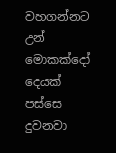වහගන්නට උන් මොකක්දෝ දෙයක් පස්සෙ දුවනවා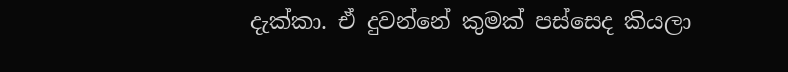දැක්කා. ඒ දුවන්නේ කුමක් පස්සෙද කියලා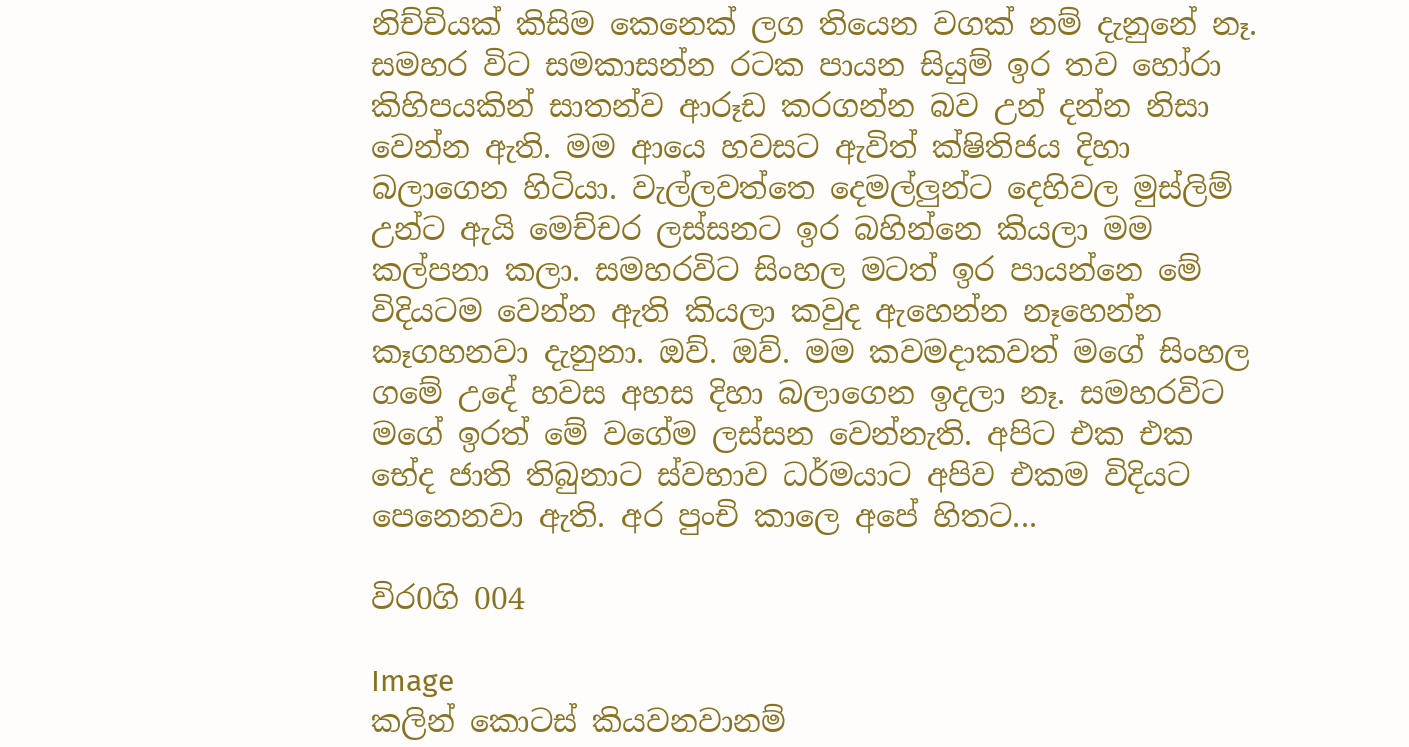නිච්චියක් කිසිම කෙනෙක් ලග තියෙන වගක් නම් දැනුනේ නෑ. සමහර විට සමකාසන්න රටක පායන සියුම් ඉර තව හෝරා කිහිපයකින් සාතන්ව ආරූඩ කරගන්න බව උන් දන්න නිසා වෙන්න ඇති. මම ආයෙ හවසට ඇවිත් ක්ෂිතිජය දිහා බලාගෙන හිටියා. වැල්ලවත්තෙ දෙමල්ලුන්ට දෙහිවල මුස්ලිම් උන්ට ඇයි මෙච්චර ලස්සනට ඉර බහින්නෙ කියලා මම කල්පනා කලා. සමහරවිට සිංහල මටත් ඉර පායන්නෙ මේ විදියටම වෙන්න ඇති කියලා කවුද ඇහෙන්න නෑහෙන්න කෑගහනවා දැනුනා. ඔව්. ඔව්. මම කවමදාකවත් මගේ සිංහල ගමේ උදේ හවස අහස දිහා බලාගෙන ඉදලා නෑ. සමහරවිට මගේ ඉරත් මේ වගේම ලස්සන වෙන්නැති. අපිට එක එක භේද ජාති තිබුනාට ස්වභාව ධර්මයාට අපිව එකම විදියට පෙනෙනවා ඇති. අර පුංචි කාලෙ අපේ හිතට...

විර0ගි 004

Image
කලින් කොටස් කියවනවානම්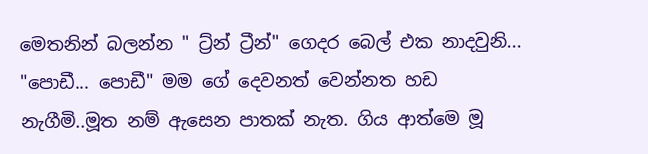මෙතනින් බලන්න " ට්‍ර්න් ට්‍රීන්" ගෙදර බෙල් එක නාදවුනි... "පොඩී... පොඩී" මම ගේ දෙවනත් වෙන්නත හඩ නැගීමි..මූත නම් ඇසෙන පාතක් නැත. ගිය ආත්මෙ මූ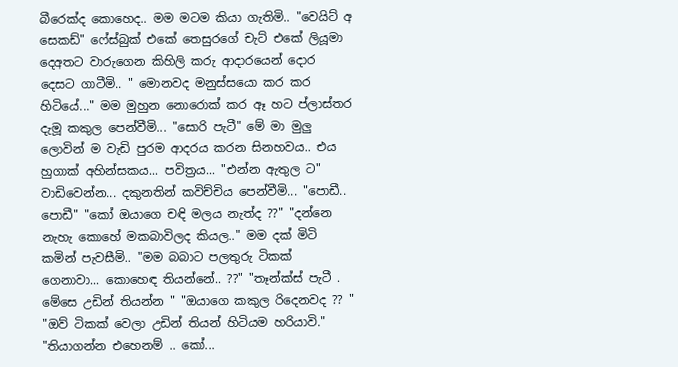බීරෙක්ද කොහෙද.. මම මටම කියා ගැතිමි.. "වෙයිට් අ සෙකඩ්" ෆේස්බුක් එකේ තෙසුරගේ චැට් එකේ ලියූමා දෙඅතට වාරුගෙන කිහිලි කරු ආදාරයෙන් දොර දෙසට ගාටීමි.. " මොනවද මනුස්සයො කර කර හිටියේ..." මම මුහුන නොරොක් කර ඈ හට ප්ලාස්තර දැමූ කකුල පෙන්වීමි... "සොරි පැටී" මේ මා මුලු ලොවින් ම වැඩි පුරම ආදරය කරන සිනහවය.. එය හුගාක් අහින්සකය... පවිත්‍රය... "එන්න ඇතුල ට" වාඩිවෙන්න... දකුනතින් කවිච්චිය පෙන්වීමි... "පොඩී.. පොඩී" "කෝ ඔයාගෙ චඳි මලය නැත්ද ??" "දන්නෙ නැහැ කොහේ මකබාවිලද කියල.." මම දක් මිටි කමින් පැවසීමි.. "මම බබාට පලතුරු ටිකක් ගෙනාවා... කොහෙඳ තියන්නේ.. ??" "තෑන්ක්ස් පැටී . මේසෙ උඩින් තියන්න " "ඔයාගෙ කකුල රිදෙනවද ?? " "ඔව් ටිකක් වෙලා උඩින් තියන් හිටියම හරියාවි." "තියාගන්න එහෙනම් .. කෝ...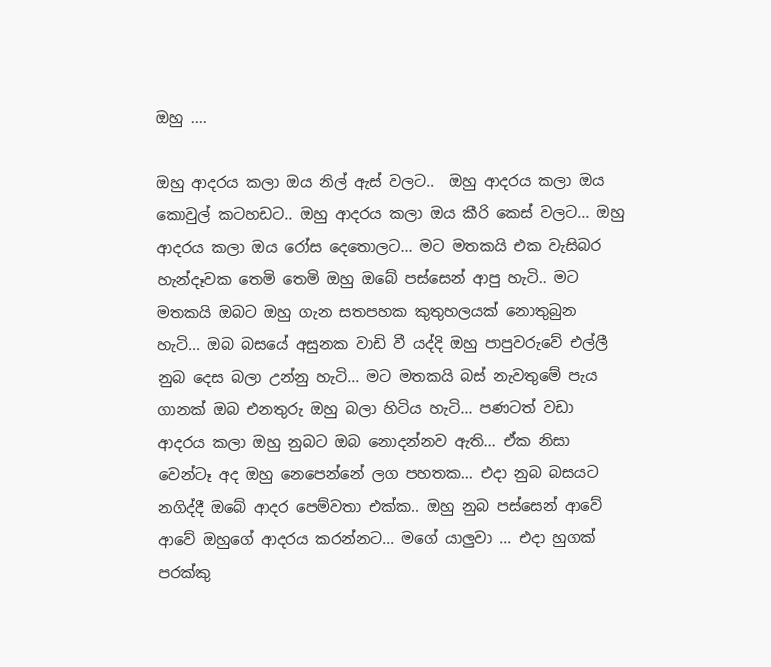ඔහු ....

ඔහු ආදරය කලා ඔය නිල් ඇස් වලට..  ඔහු ආදරය කලා ඔය කොවුල් කටහඩට.. ඔහු ආදරය කලා ඔය කීරි කෙස් වලට... ඔහු ආදරය කලා ඔය රෝස දෙතොලට... මට මතකයි එක වැසිබර හැන්දෑවක තෙමි තෙමි ඔහු ඔබේ පස්සෙන් ආපු හැටි.. මට මතකයි ඔබට ඔහු ගැන සතපහක කුතුහලයක් නොතුබුන හැටි... ඔබ බසයේ අසුනක වාඩි වී යද්දි ඔහු පාපුවරුවේ එල්ලී නුබ දෙස බලා උන්නු හැටි... මට මතකයි බස් නැවතුමේ පැය ගානක් ඔබ එනතුරු ඔහු බලා හිටිය හැටි... පණටත් වඩා ආදරය කලා ඔහු නුබට ඔබ නොදන්නව ඇති... ඒක නිසා වෙන්ටෑ අද ඔහු නෙපෙන්නේ ලග පහතක... එදා නුබ බසයට  නගිද්දී ඔබේ ආදර පෙම්වතා එක්ක.. ඔහු නුබ පස්සෙන් ආවේ ආවේ ඔහුගේ ආදරය කරන්නට... මගේ යාලුවා ... එදා හුගක් පරක්කු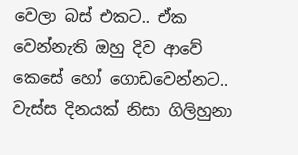වෙලා බස් එකට.. ඒක වෙන්නැති ඔහු දිව ආවේ කෙසේ හෝ ගොඩවෙන්නට.. වැස්‍ස දිනයක් නිසා ගිලිහුනා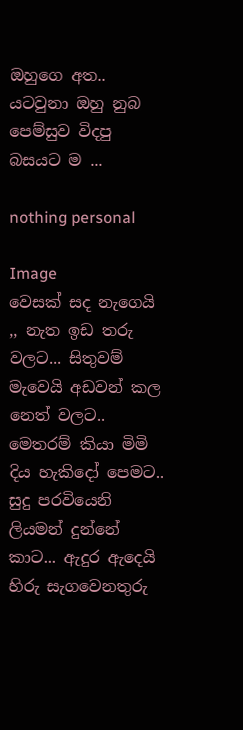ඔහුගෙ අත.. යටවුනා ඔහු නුබ පෙම්සුව විදපු බසයට ම ...

nothing personal

Image
වෙසක් සද නැගෙයි ,, නැත ඉඩ තරු වලට... සිතුවම් මැවෙයි අඩවන් කල නෙත් වලට.. මෙතරම් කියා මිමි දිය හැකිදෝ පෙමට.. සුදු පරවියෙනි ලියමන් දුන්නේ කාට... ඇදුර ඇදෙයි හිරු සැගවෙනතුරු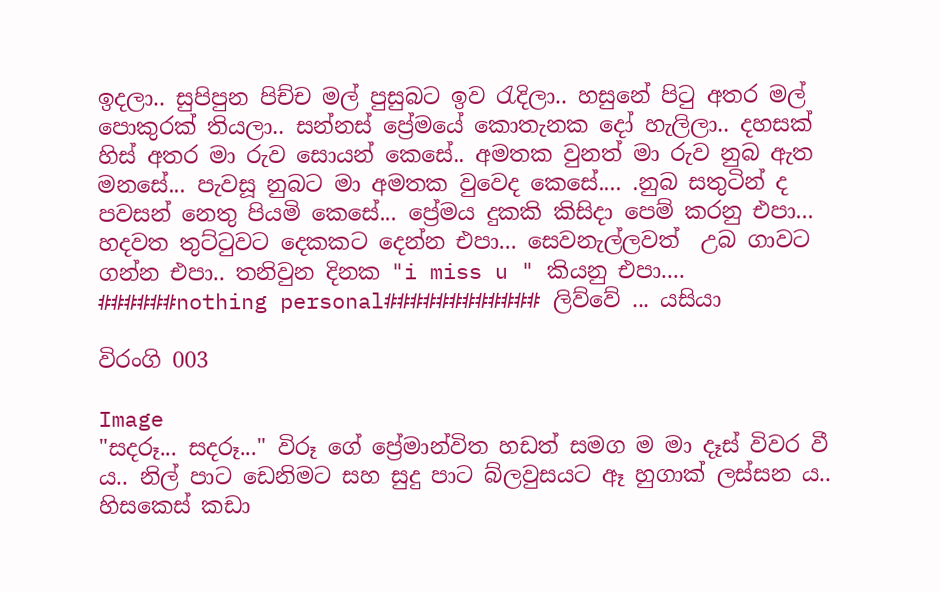ඉදලා.. සුපිපුන පිච්ච මල් පුසුබට ඉව රැදිලා.. හසුනේ පිටු අතර මල් පොකුරක් තියලා.. සන්නස් ප්‍රේමයේ කොතැනක දෝ හැලිලා.. දහසක් හිස් අතර මා රුව සොයන් කෙසේ.. අමතක වුනත් මා රුව නුබ ඇත මනසේ... පැවසූ නුබට මා අමතක වුවෙද කෙසේ.... .නුබ සතුටින් ද පවසන් නෙතු පියමි කෙසේ... ප්‍රේමය දුකකි කිසිදා පෙම් කරනු එපා... හදවත තුට්ටුවට දෙකකට දෙන්න එපා... සෙවනැල්ලවත්  උබ ගාවට ගන්න එපා.. තනිවුන දිනක "i miss u " කියනු එපා.... ######nothing personal############ ලිව්වේ ... යසියා

විරංගි 003

Image
"සදරූ... සදරූ..." විරූ ගේ ප්‍රේමාන්විත හඩත් සමග ම මා දෑස් විවර වී ය.. නිල් පාට ඩෙනිමට සහ සුදු පාට බ්ලවුසයට ඈ හුගාක් ලස්සන ය.. හිසකෙස් කඩා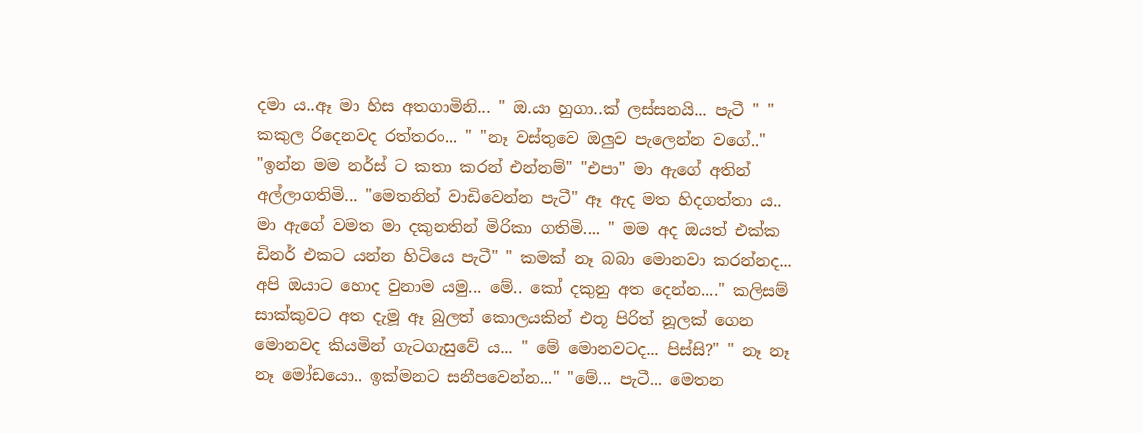දමා ය..ඈ මා හිස අතගාමිනි... " ඔ.යා හුගා..ක් ලස්සනයි... පැටී " " කකුල රිදෙනවද රත්තරං... " "නෑ වස්තුවෙ ඔලුව පැලෙන්න වගේ.." "ඉන්න මම නර්ස් ට කතා කරන් එන්නම්" "එපා" මා ඇගේ අතින් අල්ලාගතිමි... "මෙතනින් වාඩිවෙන්න පැටී" ඈ ඇද මත හිදගත්තා ය.. මා ඇගේ වමත මා දකුනතින් මිරිකා ගතිමි.... " මම අද ඔයත් එක්ක ඩිනර් එකට යන්න හිටියෙ පැටී" " කමක් නෑ බබා මොනවා කරන්නද... අපි ඔයාට හොද වුනාම යමු... මේ.. කෝ දකුනු අත දෙන්න...." කලිසම් සාක්කුවට අත දැමූ ඈ බුලත් කොලයකින් එතූ පිරිත් නූලක් ගෙන මොනවද කියමින් ගැටගැසුවේ ය... " මේ මොනවටද... පිස්සි?" " නෑ නෑ නෑ මෝඩයො.. ඉක්මනට සනීපවෙන්න..." "මේ... පැටී... මෙතන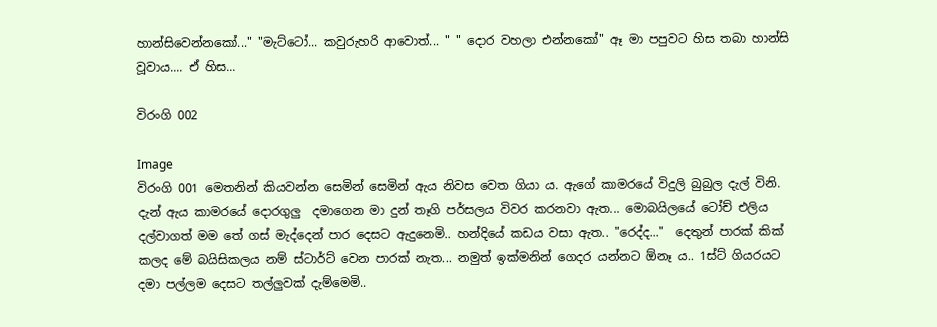හාන්සිවෙන්නකෝ..." "මැට්ටෝ... කවුරුහරි ආවොත්... " " දොර වහලා එන්නකෝ" ඈ මා පපුවට හිස තබා හාන්සි වූවාය.... ඒ හිස...

විරංගි 002

Image
විරංගි 001 මෙතනින් කියවන්න සෙමින් සෙමින් ඇය නිවස වෙත ගියා ය. ඇගේ කාමරයේ විදුලි බුබුල දැල් විනි. දැන් ඇය කාමරයේ දොරගුලු  දමාගෙන මා දුන් තෑගි පර්සලය විවර කරනවා ඇත... මොබයිලයේ ටෝච් එලිය දල්වාගත් මම තේ ගස් මැද්දෙන් පාර දෙසට ඇදුනෙමි.. හන්දියේ කඩය වසා ඇත.. "රෙද්ද..."  දෙතුන් පාරක් කික් කලද මේ බයිසිකලය නම් ස්ටාර්ට් වෙන පාරක් නැත... නමුත් ඉක්මනින් ගෙදර යන්නට ඕනෑ ය.. 1ස්ට් ගියරයට දමා පල්ලම දෙසට තල්ලුවක් දැම්මෙමි..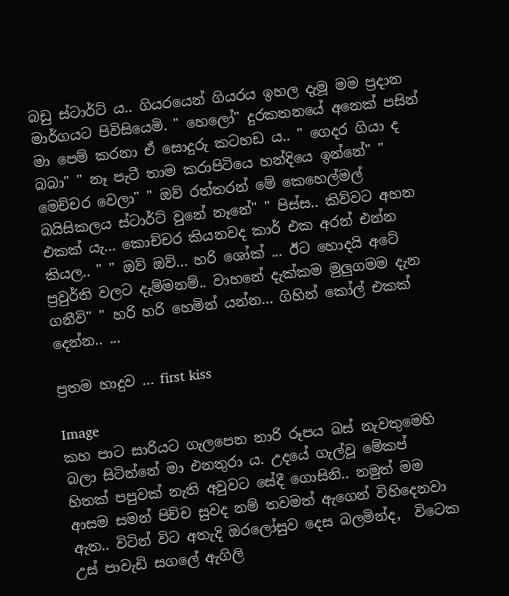බඩු ස්ටාර්ට් ය.. ගියරයෙන් ගියරය ඉහල දැමූ මම ප්‍රදාන මාර්ගයට පිවිසියෙමි. " හෙලෝ" දුරකතනයේ අනෙක් පසින් මා පෙම් කරනා ඒ සොදුරු කටහඩ ය.. " ගෙදර ගියා ද බබා" " නෑ පැටී තාම කරාපිටියෙ හන්දියෙ ඉන්නේ" " මෙච්චර වෙලා" " ඔව් රත්තරන් මේ කෙහෙල්මල් බයිසිකලය ස්ටාර්ට් වුනේ නෑනේ" " පිස්ස.. කිව්වට අහන එකක් යැ... කොච්චර කියනවද කාර් එක අරන් එන්න කියල.. " " ඔව් ඔව්... හරි ශෝක් ... ඊට හොදයි අටේ ප්‍රවුර්ති වලට දැම්මනම්.. වාහනේ දැක්කම මුලුගමම දැන ගනීවි" " හරි හරි හෙමින් යන්න... ගිහින් කෝල් එකක් දෙන්න.. ...

ප්‍රතම හාදුව ... first kiss

Image
කහ පාට සාරියට ගැලපෙන නාරි රූපය බස් නැවතුමෙහි බලා සිටින්නේ මා එනතුරා ය. උදයේ ගැල්වූ මේකප්  හිතක් පපුවක් නැති අවුවට සේදී ගොසිනි.. නමුත් මම ආසම සමන් පිච්ච සුවද නම් තවමත් ඇගෙන් විහිදෙනවා ඇත.. විටින් විට අතැදි ඔරලෝසුව දෙස බලමින්ද,  විටෙක උස් පාවැඩි සගලේ ඇගිලි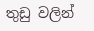තුඩු වලින්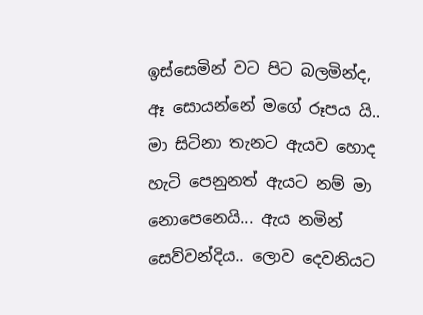ඉස්සෙමින් වට පිට බලමින්ද, ඈ සොයන්නේ මගේ රූපය යි.. මා සිටිනා තැනට ඇයව හොද හැටි පෙනුනත් ඇයට නම් මා නොපෙනෙයි... ඇය නමින් සෙව්වන්දිය.. ලොව දෙවනියට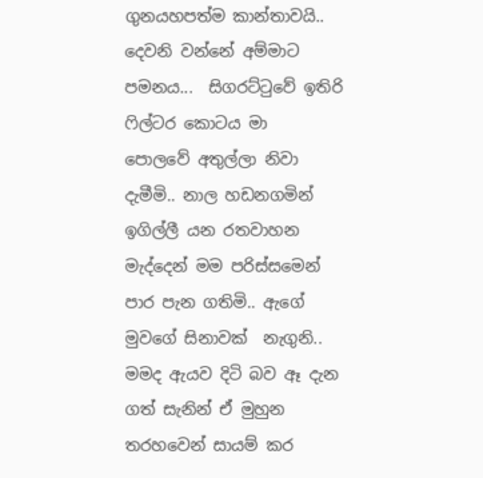ගුනයහපත්ම කාන්තාවයි.. දෙවනි වන්නේ අම්මාට පමනය...  සිගරට්ටුවේ ඉතිරි ෆිල්ටර කොටය මා  පොලවේ අතුල්ලා නිවා දැමීමි.. නාල හඩනගමින් ඉගිල්ලී යන රතවාහන මැද්දෙන් මම පරිස්සමෙන් පාර පැන ගතිමි.. ඇගේ මුවගේ සිනාවක්  නැගුනි.. මමද ඇයව දිටි බව ඈ දැන ගත් සැනින් ඒ මුහුන තරහවෙන් සායම් කර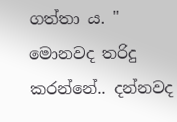ගත්තා ය. " මොනවද තරිදු කරන්නේ.. දන්නවද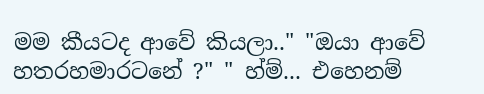මම කීයටද ආවේ කියලා.." "ඔයා ආවේ හතරහමාරටනේ ?" " හ්ම්... එහෙනම්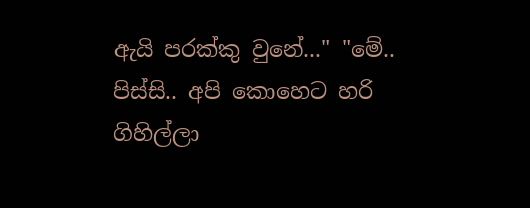ඇයි පරක්කු වුනේ..." "මේ.. පිස්සි.. අපි කොහෙට හරි ගිහිල්ලා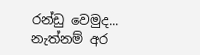රන්ඩු වෙමුද... නැත්නම් අර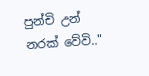පුන්චි උන් නරක් වේවි.."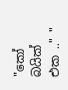"කෝ බයික් එක .." "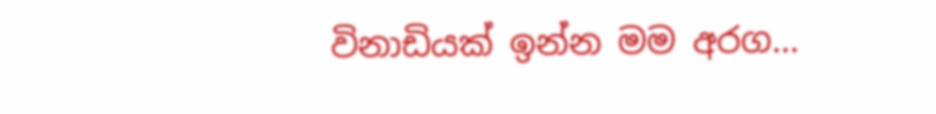විනාඩියක් ඉන්න මම අරග...